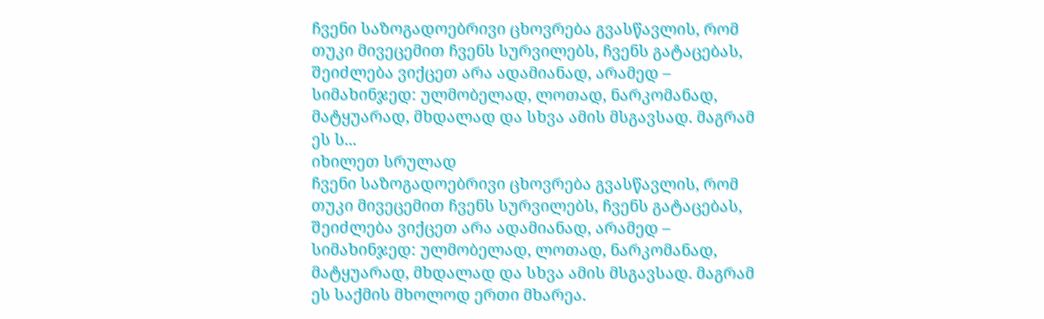ჩვენი საზოგადოებრივი ცხოვრება გვასწავლის, რომ თუკი მივეცემით ჩვენს სურვილებს, ჩვენს გატაცებას, შეიძლება ვიქცეთ არა ადამიანად, არამედ – სიმახინჯედ: ულმობელად, ლოთად, ნარკომანად, მატყუარად, მხდალად და სხვა ამის მსგავსად. მაგრამ ეს ს...
იხილეთ სრულად
ჩვენი საზოგადოებრივი ცხოვრება გვასწავლის, რომ თუკი მივეცემით ჩვენს სურვილებს, ჩვენს გატაცებას, შეიძლება ვიქცეთ არა ადამიანად, არამედ – სიმახინჯედ: ულმობელად, ლოთად, ნარკომანად, მატყუარად, მხდალად და სხვა ამის მსგავსად. მაგრამ ეს საქმის მხოლოდ ერთი მხარეა.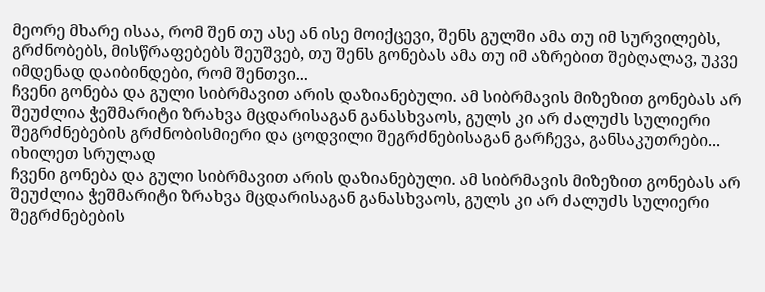მეორე მხარე ისაა, რომ შენ თუ ასე ან ისე მოიქცევი, შენს გულში ამა თუ იმ სურვილებს, გრძნობებს, მისწრაფებებს შეუშვებ, თუ შენს გონებას ამა თუ იმ აზრებით შებღალავ, უკვე იმდენად დაიბინდები, რომ შენთვი...
ჩვენი გონება და გული სიბრმავით არის დაზიანებული. ამ სიბრმავის მიზეზით გონებას არ შეუძლია ჭეშმარიტი ზრახვა მცდარისაგან განასხვაოს, გულს კი არ ძალუძს სულიერი შეგრძნებების გრძნობისმიერი და ცოდვილი შეგრძნებისაგან გარჩევა, განსაკუთრები...
იხილეთ სრულად
ჩვენი გონება და გული სიბრმავით არის დაზიანებული. ამ სიბრმავის მიზეზით გონებას არ შეუძლია ჭეშმარიტი ზრახვა მცდარისაგან განასხვაოს, გულს კი არ ძალუძს სულიერი შეგრძნებების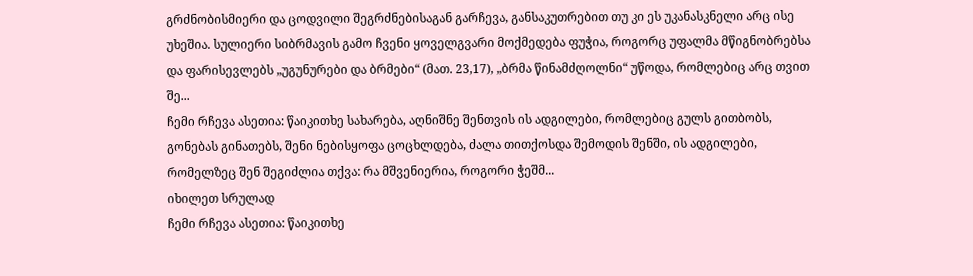გრძნობისმიერი და ცოდვილი შეგრძნებისაგან გარჩევა, განსაკუთრებით თუ კი ეს უკანასკნელი არც ისე უხეშია. სულიერი სიბრმავის გამო ჩვენი ყოველგვარი მოქმედება ფუჭია, როგორც უფალმა მწიგნობრებსა და ფარისევლებს „უგუნურები და ბრმები“ (მათ. 23,17), „ბრმა წინამძღოლნი“ უწოდა, რომლებიც არც თვით შე...
ჩემი რჩევა ასეთია: წაიკითხე სახარება, აღნიშნე შენთვის ის ადგილები, რომლებიც გულს გითბობს, გონებას გინათებს, შენი ნებისყოფა ცოცხლდება, ძალა თითქოსდა შემოდის შენში, ის ადგილები, რომელზეც შენ შეგიძლია თქვა: რა მშვენიერია, როგორი ჭეშმ...
იხილეთ სრულად
ჩემი რჩევა ასეთია: წაიკითხე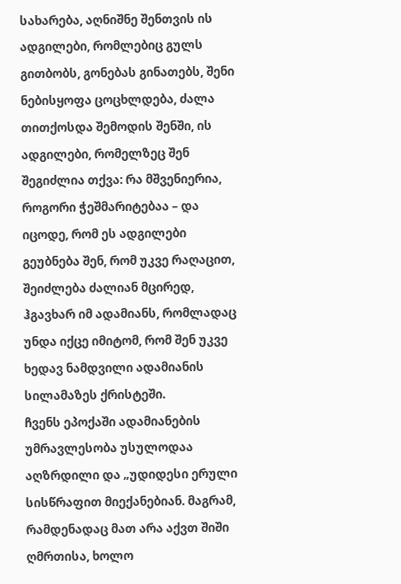სახარება, აღნიშნე შენთვის ის ადგილები, რომლებიც გულს გითბობს, გონებას გინათებს, შენი ნებისყოფა ცოცხლდება, ძალა თითქოსდა შემოდის შენში, ის ადგილები, რომელზეც შენ შეგიძლია თქვა: რა მშვენიერია, როგორი ჭეშმარიტებაა – და იცოდე, რომ ეს ადგილები გეუბნება შენ, რომ უკვე რაღაცით, შეიძლება ძალიან მცირედ, ჰგავხარ იმ ადამიანს, რომლადაც უნდა იქცე იმიტომ, რომ შენ უკვე ხედავ ნამდვილი ადამიანის სილამაზეს ქრისტეში.
ჩვენს ეპოქაში ადამიანების უმრავლესობა უსულოდაა აღზრდილი და „უდიდესი ერული სისწრაფით მიექანებიან. მაგრამ, რამდენადაც მათ არა აქვთ შიში ღმრთისა, ხოლო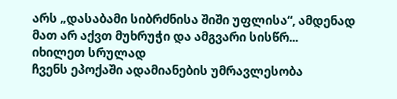არს „დასაბამი სიბრძნისა შიში უფლისა“, ამდენად მათ არ აქვთ მუხრუჭი და ამგვარი სისწრ...
იხილეთ სრულად
ჩვენს ეპოქაში ადამიანების უმრავლესობა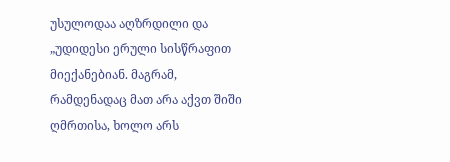უსულოდაა აღზრდილი და „უდიდესი ერული სისწრაფით მიექანებიან. მაგრამ, რამდენადაც მათ არა აქვთ შიში ღმრთისა, ხოლო არს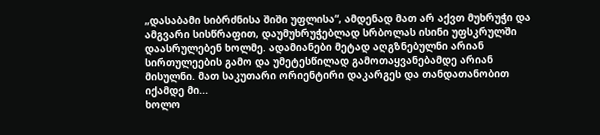„დასაბამი სიბრძნისა შიში უფლისა“, ამდენად მათ არ აქვთ მუხრუჭი და ამგვარი სისწრაფით, დაუმუხრუჭებლად სრბოლას ისინი უფსკრულში დაასრულებენ ხოლმე. ადამიანები მეტად აღგზნებულნი არიან სირთულეების გამო და უმეტესწილად გამოთაყვანებამდე არიან მისულნი. მათ საკუთარი ორიენტირი დაკარგეს და თანდათანობით იქამდე მი...
ხოლო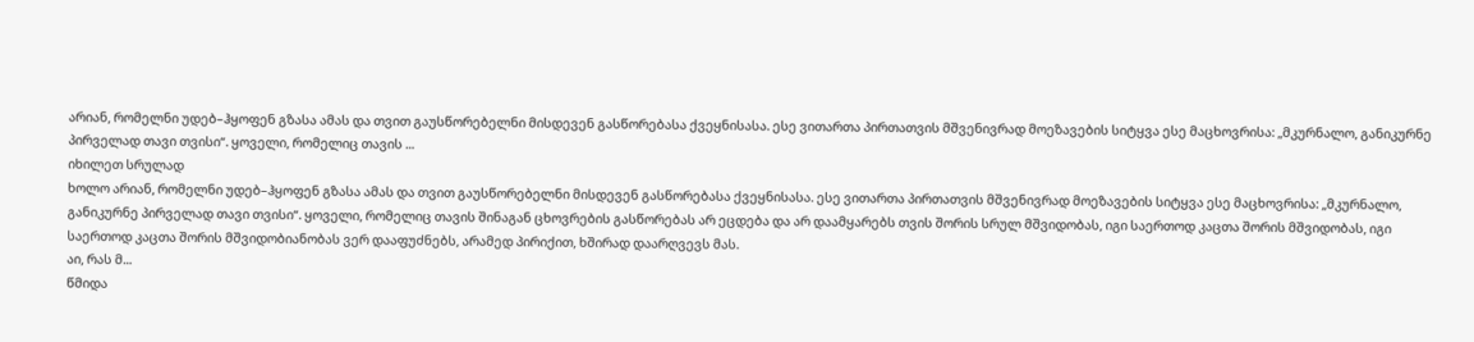არიან, რომელნი უდებ–ჰყოფენ გზასა ამას და თვით გაუსწორებელნი მისდევენ გასწორებასა ქვეყნისასა. ესე ვითართა პირთათვის მშვენივრად მოეზავების სიტყვა ესე მაცხოვრისა: „მკურნალო, განიკურნე პირველად თავი თვისი“. ყოველი, რომელიც თავის ...
იხილეთ სრულად
ხოლო არიან, რომელნი უდებ–ჰყოფენ გზასა ამას და თვით გაუსწორებელნი მისდევენ გასწორებასა ქვეყნისასა. ესე ვითართა პირთათვის მშვენივრად მოეზავების სიტყვა ესე მაცხოვრისა: „მკურნალო, განიკურნე პირველად თავი თვისი“. ყოველი, რომელიც თავის შინაგან ცხოვრების გასწორებას არ ეცდება და არ დაამყარებს თვის შორის სრულ მშვიდობას, იგი საერთოდ კაცთა შორის მშვიდობას, იგი საერთოდ კაცთა შორის მშვიდობიანობას ვერ დააფუძნებს, არამედ პირიქით, ხშირად დაარღვევს მას.
აი, რას მ...
წმიდა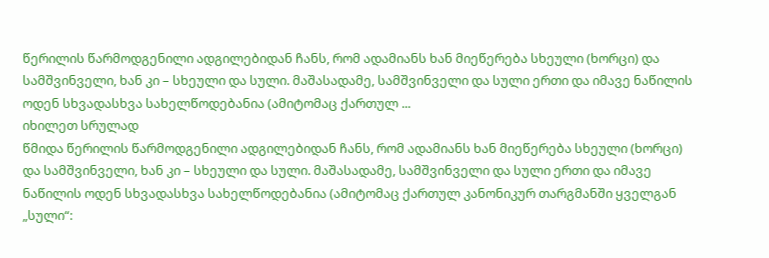წერილის წარმოდგენილი ადგილებიდან ჩანს, რომ ადამიანს ხან მიეწერება სხეული (ხორცი) და სამშვინველი, ხან კი – სხეული და სული. მაშასადამე, სამშვინველი და სული ერთი და იმავე ნაწილის ოდენ სხვადასხვა სახელწოდებანია (ამიტომაც ქართულ ...
იხილეთ სრულად
წმიდა წერილის წარმოდგენილი ადგილებიდან ჩანს, რომ ადამიანს ხან მიეწერება სხეული (ხორცი) და სამშვინველი, ხან კი – სხეული და სული. მაშასადამე, სამშვინველი და სული ერთი და იმავე ნაწილის ოდენ სხვადასხვა სახელწოდებანია (ამიტომაც ქართულ კანონიკურ თარგმანში ყველგან „სული“: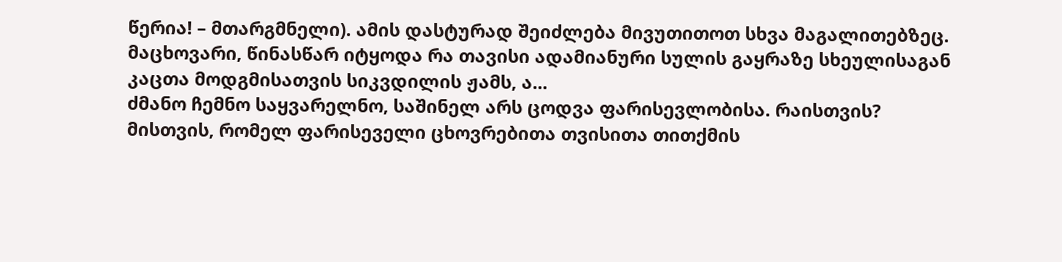წერია! – მთარგმნელი). ამის დასტურად შეიძლება მივუთითოთ სხვა მაგალითებზეც. მაცხოვარი, წინასწარ იტყოდა რა თავისი ადამიანური სულის გაყრაზე სხეულისაგან კაცთა მოდგმისათვის სიკვდილის ჟამს, ა...
ძმანო ჩემნო საყვარელნო, საშინელ არს ცოდვა ფარისევლობისა. რაისთვის? მისთვის, რომელ ფარისეველი ცხოვრებითა თვისითა თითქმის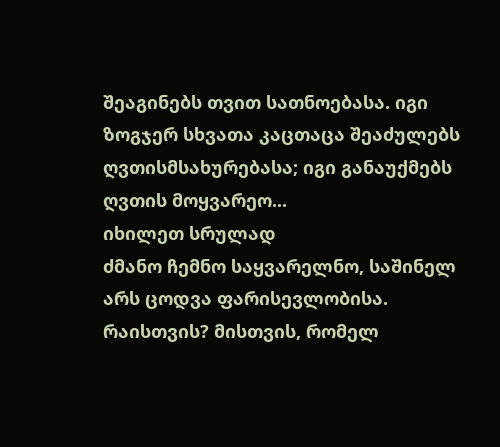შეაგინებს თვით სათნოებასა. იგი ზოგჯერ სხვათა კაცთაცა შეაძულებს ღვთისმსახურებასა; იგი განაუქმებს ღვთის მოყვარეო...
იხილეთ სრულად
ძმანო ჩემნო საყვარელნო, საშინელ არს ცოდვა ფარისევლობისა. რაისთვის? მისთვის, რომელ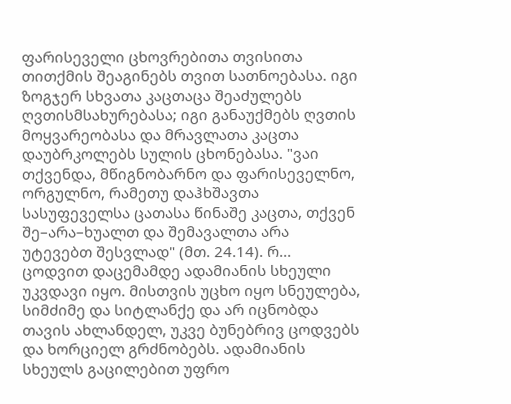ფარისეველი ცხოვრებითა თვისითა თითქმის შეაგინებს თვით სათნოებასა. იგი ზოგჯერ სხვათა კაცთაცა შეაძულებს ღვთისმსახურებასა; იგი განაუქმებს ღვთის მოყვარეობასა და მრავლათა კაცთა დაუბრკოლებს სულის ცხონებასა. "ვაი თქვენდა, მწიგნობარნო და ფარისეველნო, ორგულნო, რამეთუ დაჰხშავთა სასუფეველსა ცათასა წინაშე კაცთა, თქვენ შე–არა–ხუალთ და შემავალთა არა უტევებთ შესვლად" (მთ. 24.14). რ...
ცოდვით დაცემამდე ადამიანის სხეული უკვდავი იყო. მისთვის უცხო იყო სნეულება, სიმძიმე და სიტლანქე და არ იცნობდა თავის ახლანდელ, უკვე ბუნებრივ ცოდვებს და ხორციელ გრძნობებს. ადამიანის სხეულს გაცილებით უფრო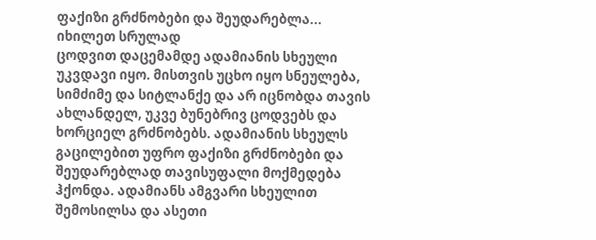ფაქიზი გრძნობები და შეუდარებლა...
იხილეთ სრულად
ცოდვით დაცემამდე ადამიანის სხეული უკვდავი იყო. მისთვის უცხო იყო სნეულება, სიმძიმე და სიტლანქე და არ იცნობდა თავის ახლანდელ, უკვე ბუნებრივ ცოდვებს და ხორციელ გრძნობებს. ადამიანის სხეულს გაცილებით უფრო ფაქიზი გრძნობები და შეუდარებლად თავისუფალი მოქმედება ჰქონდა. ადამიანს ამგვარი სხეულით შემოსილსა და ასეთი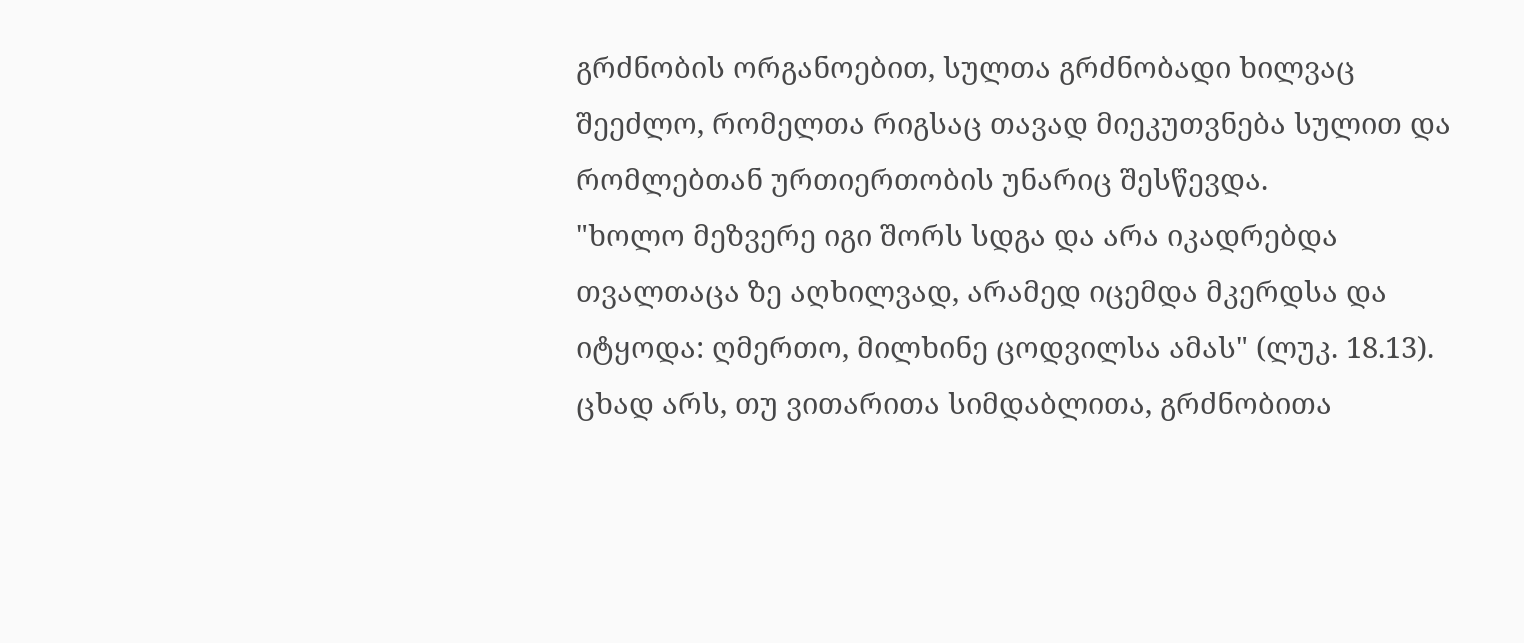გრძნობის ორგანოებით, სულთა გრძნობადი ხილვაც შეეძლო, რომელთა რიგსაც თავად მიეკუთვნება სულით და რომლებთან ურთიერთობის უნარიც შესწევდა.
"ხოლო მეზვერე იგი შორს სდგა და არა იკადრებდა თვალთაცა ზე აღხილვად, არამედ იცემდა მკერდსა და იტყოდა: ღმერთო, მილხინე ცოდვილსა ამას" (ლუკ. 18.13). ცხად არს, თუ ვითარითა სიმდაბლითა, გრძნობითა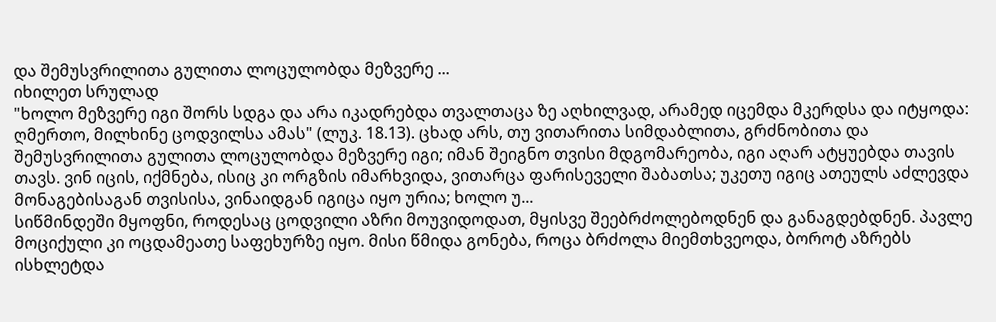და შემუსვრილითა გულითა ლოცულობდა მეზვერე ...
იხილეთ სრულად
"ხოლო მეზვერე იგი შორს სდგა და არა იკადრებდა თვალთაცა ზე აღხილვად, არამედ იცემდა მკერდსა და იტყოდა: ღმერთო, მილხინე ცოდვილსა ამას" (ლუკ. 18.13). ცხად არს, თუ ვითარითა სიმდაბლითა, გრძნობითა და შემუსვრილითა გულითა ლოცულობდა მეზვერე იგი; იმან შეიგნო თვისი მდგომარეობა, იგი აღარ ატყუებდა თავის თავს. ვინ იცის, იქმნება, ისიც კი ორგზის იმარხვიდა, ვითარცა ფარისეველი შაბათსა; უკეთუ იგიც ათეულს აძლევდა მონაგებისაგან თვისისა, ვინაიდგან იგიცა იყო ურია; ხოლო უ...
სიწმინდეში მყოფნი, როდესაც ცოდვილი აზრი მოუვიდოდათ, მყისვე შეებრძოლებოდნენ და განაგდებდნენ. პავლე მოციქული კი ოცდამეათე საფეხურზე იყო. მისი წმიდა გონება, როცა ბრძოლა მიემთხვეოდა, ბოროტ აზრებს ისხლეტდა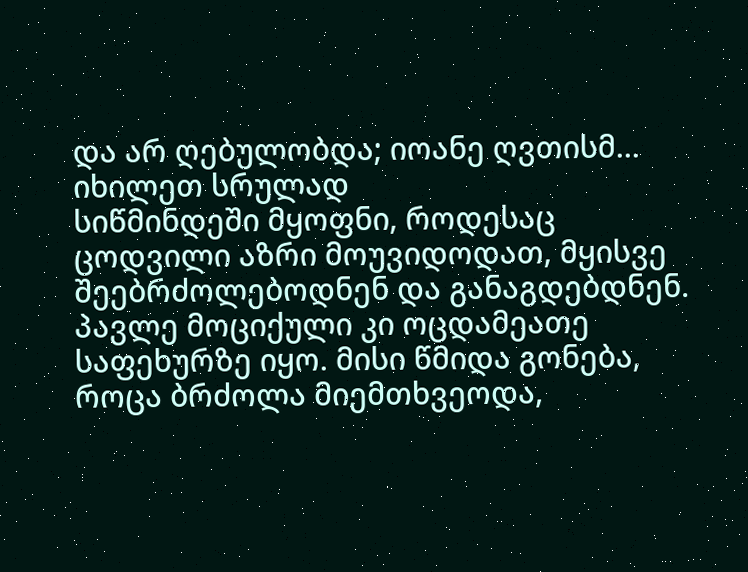და არ ღებულობდა; იოანე ღვთისმ...
იხილეთ სრულად
სიწმინდეში მყოფნი, როდესაც ცოდვილი აზრი მოუვიდოდათ, მყისვე შეებრძოლებოდნენ და განაგდებდნენ. პავლე მოციქული კი ოცდამეათე საფეხურზე იყო. მისი წმიდა გონება, როცა ბრძოლა მიემთხვეოდა,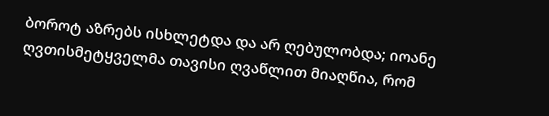ბოროტ აზრებს ისხლეტდა და არ ღებულობდა; იოანე ღვთისმეტყველმა თავისი ღვაწლით მიაღწია, რომ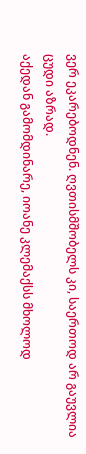ვერ ეკარებოდნენ. ღვთისმშობელს კი, საერთოდ არ გაუვლია ცუდი აზრად.
აქედან გამომდინარე, იოანე კლემაქსს მხოლოდ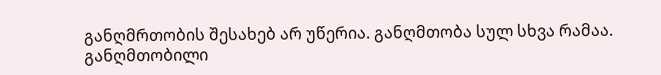განღმრთობის შესახებ არ უწერია. განღმთობა სულ სხვა რამაა. განღმთობილი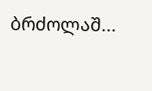ბრძოლაშ...